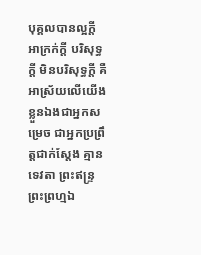បុគ្គលបានល្អក្តី អាក្រក់ក្តី បរិសុទ្ធក្តី មិនបរិសុទ្ធក្តី គឺអាស្រ័យលើយើងខ្លួនឯងជាអ្នកសម្រេច ជាអ្នកប្រព្រឹត្តជាក់ស្តែង គ្មានទេវតា ព្រះឥន្ទ្រ ព្រះព្រហ្មឯ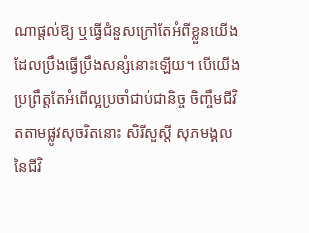ណាផ្តល់ឱ្យ ឬធ្វើជំនួសក្រៅតែអំពីខ្លួនយើងដែលប្រឹងធ្វើប្រឹងសន្សំនោះឡើយ។ បើយើងប្រព្រឹត្តតែអំពើល្អប្រចាំជាប់ជានិច្ច ចិញ្ចឹមជីវិតតាមផ្លូវសុចរិតនោះ សិរីសួស្តី សុភមង្គលនៃជីវិ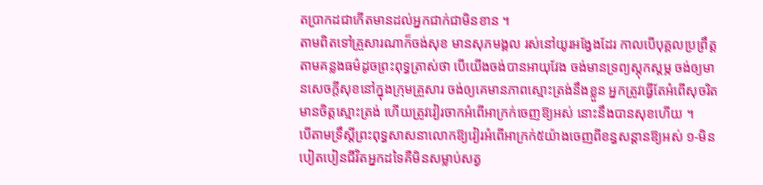តប្រាកដជាកើតមានដល់អ្នកជាក់ជាមិនខាន ។
តាមពិតទៅគ្រួសារណាក៏ចង់សុខ មានសុភមង្គល រស់នៅយូរអង្វែងដែរ កាលបើបុគ្គលប្រព្រឹត្តតាមគន្លងធម៌ដូចព្រះពុទ្ធត្រាស់ថា បើយើងចង់បានអាយុវែង ចង់មានទ្រព្យស្តុកស្តម្ភ ចង់ឲ្យមានសេចក្តីសុខនៅក្នុងក្រុមគ្រួសារ ចង់ឲ្យគេមានភាពស្មោះត្រង់នឹងខ្លួន អ្នកត្រូវធ្វើតែអំពើសុចរិត មានចិត្តស្មោះត្រង់ ហើយត្រូវវៀរចាកអំពើអាក្រក់ចេញឱ្យអស់ នោះនឹងបានសុខហើយ ។
បើតាមទ្រឹស្តីព្រះពុទ្ធសាសនាលោកឱ្យវៀរអំពើអាក្រក់៥យ៉ាងចេញពីខន្ធសន្តានឱ្យអស់ ១-មិនបៀតបៀនជីវិតអ្នកដទៃគឺមិនសម្លាប់សត្វ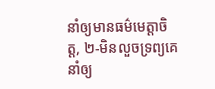នាំឲ្យមានធម៌មេត្តាចិត្ត, ២-មិនលួចទ្រព្យគេ នាំឲ្យ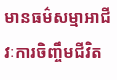មានធម៌សម្មាអាជីវៈការចិញ្ចឹមជីវិត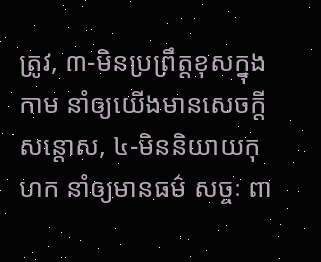ត្រូវ, ៣-មិនប្រព្រឹត្តខុសក្នុងកាម នាំឲ្យយើងមានសេចក្តីសន្តោស, ៤-មិននិយាយកុហក នាំឲ្យមានធម៌ សច្ចៈ ពា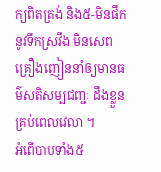ក្យពិតត្រង់ និង៥-មិនផឹកនូវទឹកស្រវឹង មិនសេពគ្រឿងញៀននាំឲ្យមានធម៌សតិសម្បជញ្ជៈ ដឹងខ្លួនគ្រប់ពេលវេលា ។
អំពើបាបទាំង៥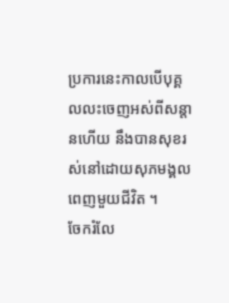ប្រការនេះកាលបើបុគ្គលលះចេញអស់ពីសន្តានហើយ នឹងបានសុខរស់នៅដោយសុភមង្គលពេញមួយជីវិត ។
ចែករំលែ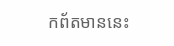កព័តមាននេះ